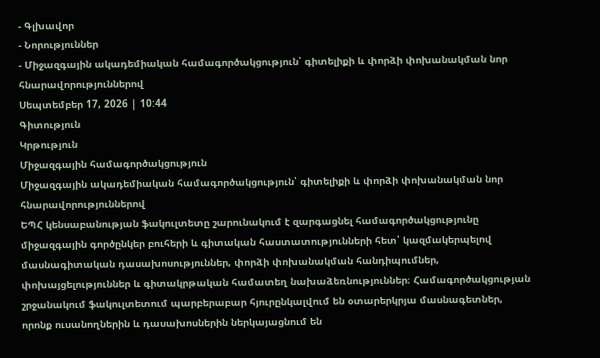- Գլխավոր
- Նորություններ
- Միջազգային ակադեմիական համագործակցություն՝ գիտելիքի և փորձի փոխանակման նոր հնարավորություններով
Սեպտեմբեր 17, 2026 | 10:44
Գիտություն
Կրթություն
Միջազգային համագործակցություն
Միջազգային ակադեմիական համագործակցություն՝ գիտելիքի և փորձի փոխանակման նոր հնարավորություններով
ԵՊՀ կենսաբանության ֆակուլտետը շարունակում է զարգացնել համագործակցությունը միջազգային գործընկեր բուհերի և գիտական հաստատությունների հետ՝ կազմակերպելով մասնագիտական դասախոսություններ, փորձի փոխանակման հանդիպումներ, փոխայցելություններ և գիտակրթական համատեղ նախաձեռնություններ։ Համագործակցության շրջանակում ֆակուլտետում պարբերաբար հյուրընկալվում են օտարերկրյա մասնագետներ, որոնք ուսանողներին և դասախոսներին ներկայացնում են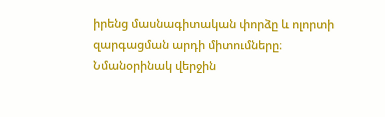իրենց մասնագիտական փորձը և ոլորտի զարգացման արդի միտումները։
Նմանօրինակ վերջին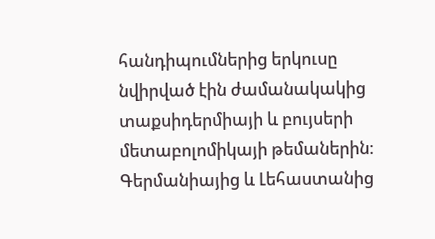հանդիպումներից երկուսը նվիրված էին ժամանակակից տաքսիդերմիայի և բույսերի մետաբոլոմիկայի թեմաներին։ Գերմանիայից և Լեհաստանից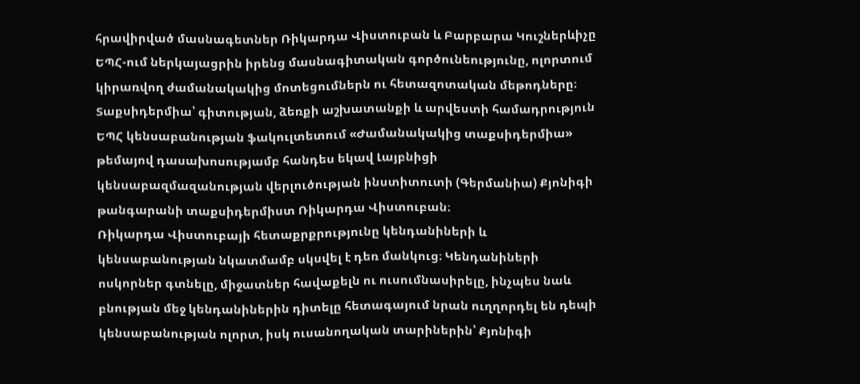հրավիրված մասնագետներ Ռիկարդա Վիստուբան և Բարբարա Կուշներևիչը ԵՊՀ-ում ներկայացրին իրենց մասնագիտական գործունեությունը, ոլորտում կիրառվող ժամանակակից մոտեցումներն ու հետազոտական մեթոդները։
Տաքսիդերմիա՝ գիտության, ձեռքի աշխատանքի և արվեստի համադրություն
ԵՊՀ կենսաբանության ֆակուլտետում «Ժամանակակից տաքսիդերմիա» թեմայով դասախոսությամբ հանդես եկավ Լայբնիցի կենսաբազմազանության վերլուծության ինստիտուտի (Գերմանիա) Քյոնիգի թանգարանի տաքսիդերմիստ Ռիկարդա Վիստուբան։
Ռիկարդա Վիստուբայի հետաքրքրությունը կենդանիների և կենսաբանության նկատմամբ սկսվել է դեռ մանկուց։ Կենդանիների ոսկորներ գտնելը, միջատներ հավաքելն ու ուսումնասիրելը, ինչպես նաև բնության մեջ կենդանիներին դիտելը հետագայում նրան ուղղորդել են դեպի կենսաբանության ոլորտ, իսկ ուսանողական տարիներին՝ Քյոնիգի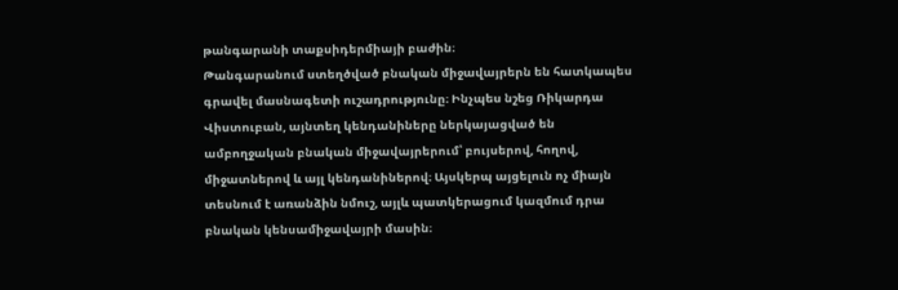թանգարանի տաքսիդերմիայի բաժին։
Թանգարանում ստեղծված բնական միջավայրերն են հատկապես գրավել մասնագետի ուշադրությունը։ Ինչպես նշեց Ռիկարդա Վիստուբան, այնտեղ կենդանիները ներկայացված են ամբողջական բնական միջավայրերում՝ բույսերով, հողով, միջատներով և այլ կենդանիներով։ Այսկերպ այցելուն ոչ միայն տեսնում է առանձին նմուշ, այլև պատկերացում կազմում դրա բնական կենսամիջավայրի մասին։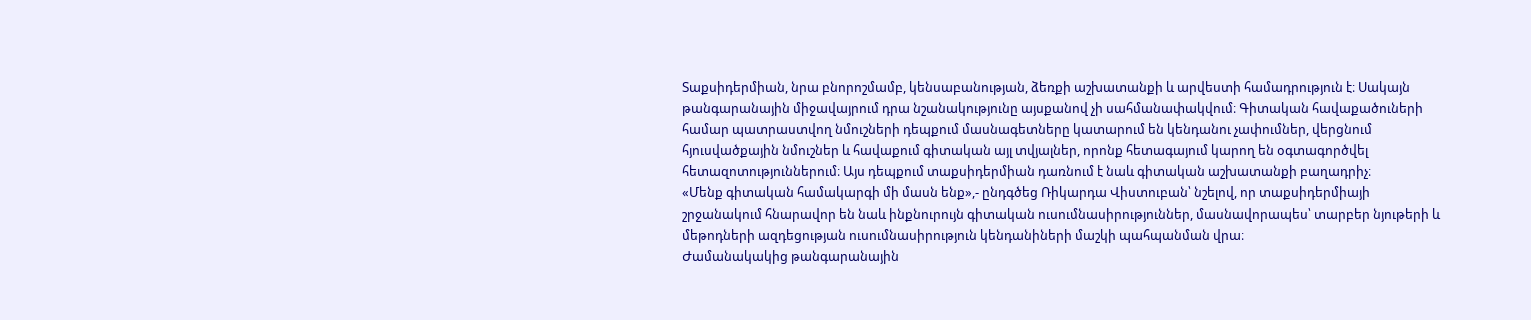Տաքսիդերմիան, նրա բնորոշմամբ, կենսաբանության, ձեռքի աշխատանքի և արվեստի համադրություն է։ Սակայն թանգարանային միջավայրում դրա նշանակությունը այսքանով չի սահմանափակվում։ Գիտական հավաքածուների համար պատրաստվող նմուշների դեպքում մասնագետները կատարում են կենդանու չափումներ, վերցնում հյուսվածքային նմուշներ և հավաքում գիտական այլ տվյալներ, որոնք հետագայում կարող են օգտագործվել հետազոտություններում։ Այս դեպքում տաքսիդերմիան դառնում է նաև գիտական աշխատանքի բաղադրիչ։
«Մենք գիտական համակարգի մի մասն ենք»,- ընդգծեց Ռիկարդա Վիստուբան՝ նշելով, որ տաքսիդերմիայի շրջանակում հնարավոր են նաև ինքնուրույն գիտական ուսումնասիրություններ, մասնավորապես՝ տարբեր նյութերի և մեթոդների ազդեցության ուսումնասիրություն կենդանիների մաշկի պահպանման վրա։
Ժամանակակից թանգարանային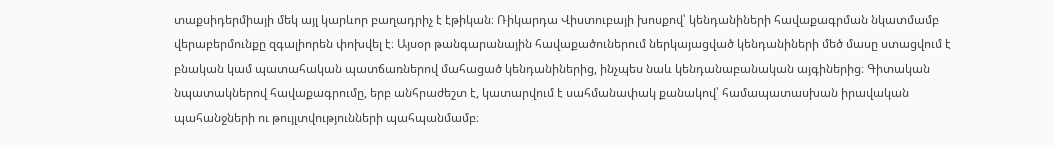տաքսիդերմիայի մեկ այլ կարևոր բաղադրիչ է էթիկան։ Ռիկարդա Վիստուբայի խոսքով՝ կենդանիների հավաքագրման նկատմամբ վերաբերմունքը զգալիորեն փոխվել է։ Այսօր թանգարանային հավաքածուներում ներկայացված կենդանիների մեծ մասը ստացվում է բնական կամ պատահական պատճառներով մահացած կենդանիներից, ինչպես նաև կենդանաբանական այգիներից։ Գիտական նպատակներով հավաքագրումը, երբ անհրաժեշտ է, կատարվում է սահմանափակ քանակով՝ համապատասխան իրավական պահանջների ու թույլտվությունների պահպանմամբ։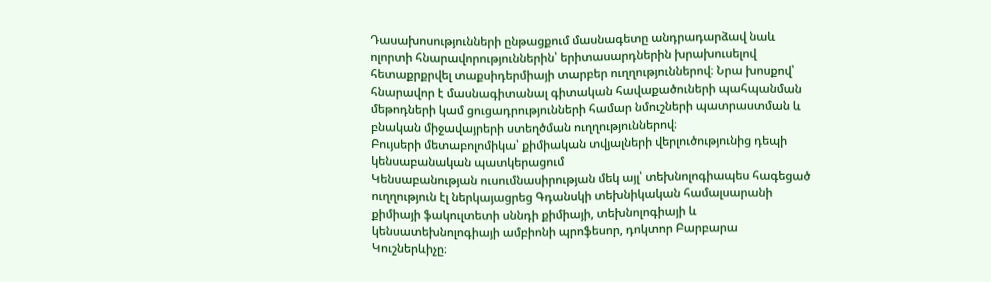Դասախոսությունների ընթացքում մասնագետը անդրադարձավ նաև ոլորտի հնարավորություններին՝ երիտասարդներին խրախուսելով հետաքրքրվել տաքսիդերմիայի տարբեր ուղղություններով։ Նրա խոսքով՝ հնարավոր է մասնագիտանալ գիտական հավաքածուների պահպանման մեթոդների կամ ցուցադրությունների համար նմուշների պատրաստման և բնական միջավայրերի ստեղծման ուղղություններով։
Բույսերի մետաբոլոմիկա՝ քիմիական տվյալների վերլուծությունից դեպի կենսաբանական պատկերացում
Կենսաբանության ուսումնասիրության մեկ այլ՝ տեխնոլոգիապես հագեցած ուղղություն էլ ներկայացրեց Գդանսկի տեխնիկական համալսարանի քիմիայի ֆակուլտետի սննդի քիմիայի, տեխնոլոգիայի և կենսատեխնոլոգիայի ամբիոնի պրոֆեսոր, դոկտոր Բարբարա Կուշներևիչը։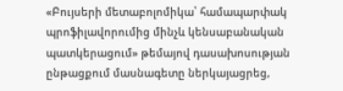«Բույսերի մետաբոլոմիկա՝ համապարփակ պրոֆիլավորումից մինչև կենսաբանական պատկերացում» թեմայով դասախոսության ընթացքում մասնագետը ներկայացրեց,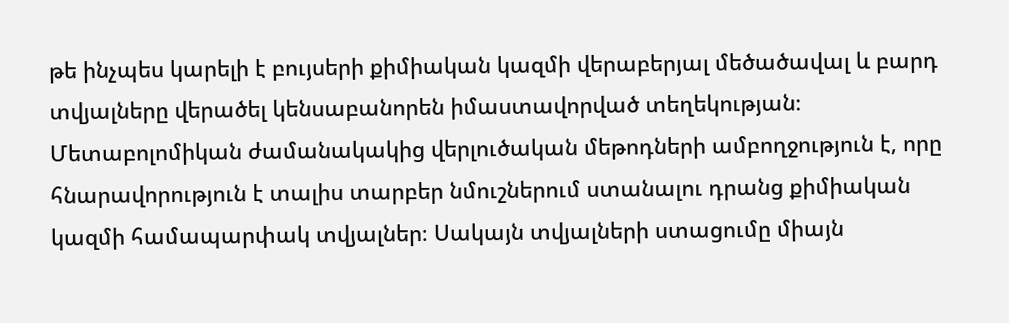թե ինչպես կարելի է բույսերի քիմիական կազմի վերաբերյալ մեծածավալ և բարդ տվյալները վերածել կենսաբանորեն իմաստավորված տեղեկության։
Մետաբոլոմիկան ժամանակակից վերլուծական մեթոդների ամբողջություն է, որը հնարավորություն է տալիս տարբեր նմուշներում ստանալու դրանց քիմիական կազմի համապարփակ տվյալներ։ Սակայն տվյալների ստացումը միայն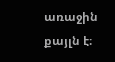առաջին քայլն է։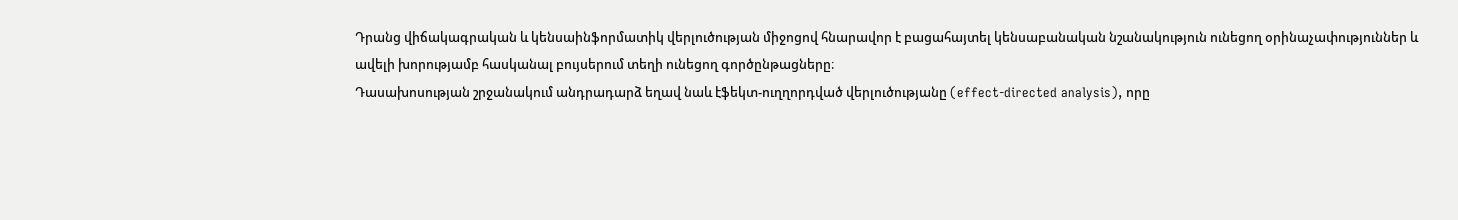Դրանց վիճակագրական և կենսաինֆորմատիկ վերլուծության միջոցով հնարավոր է բացահայտել կենսաբանական նշանակություն ունեցող օրինաչափություններ և ավելի խորությամբ հասկանալ բույսերում տեղի ունեցող գործընթացները։
Դասախոսության շրջանակում անդրադարձ եղավ նաև էֆեկտ-ուղղորդված վերլուծությանը (effect-directed analysis), որը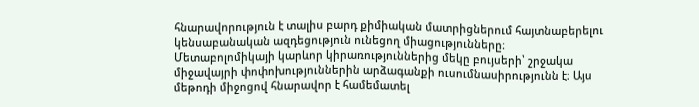հնարավորություն է տալիս բարդ քիմիական մատրիցներում հայտնաբերելու կենսաբանական ազդեցություն ունեցող միացությունները։
Մետաբոլոմիկայի կարևոր կիրառություններից մեկը բույսերի՝ շրջակա միջավայրի փոփոխություններին արձագանքի ուսումնասիրությունն է։ Այս մեթոդի միջոցով հնարավոր է համեմատել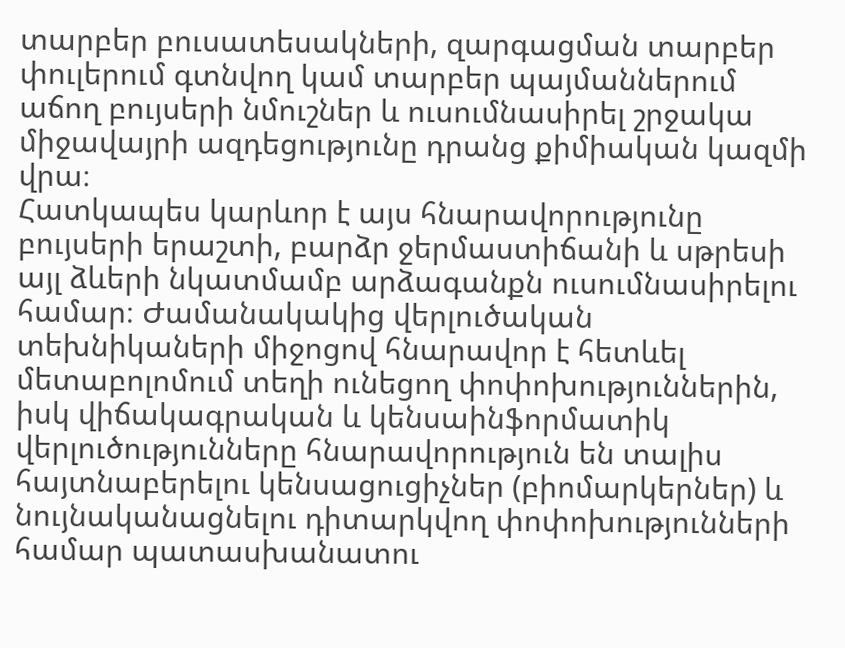տարբեր բուսատեսակների, զարգացման տարբեր փուլերում գտնվող կամ տարբեր պայմաններում աճող բույսերի նմուշներ և ուսումնասիրել շրջակա միջավայրի ազդեցությունը դրանց քիմիական կազմի վրա։
Հատկապես կարևոր է այս հնարավորությունը բույսերի երաշտի, բարձր ջերմաստիճանի և սթրեսի այլ ձևերի նկատմամբ արձագանքն ուսումնասիրելու համար։ Ժամանակակից վերլուծական տեխնիկաների միջոցով հնարավոր է հետևել մետաբոլոմում տեղի ունեցող փոփոխություններին, իսկ վիճակագրական և կենսաինֆորմատիկ վերլուծությունները հնարավորություն են տալիս հայտնաբերելու կենսացուցիչներ (բիոմարկերներ) և նույնականացնելու դիտարկվող փոփոխությունների համար պատասխանատու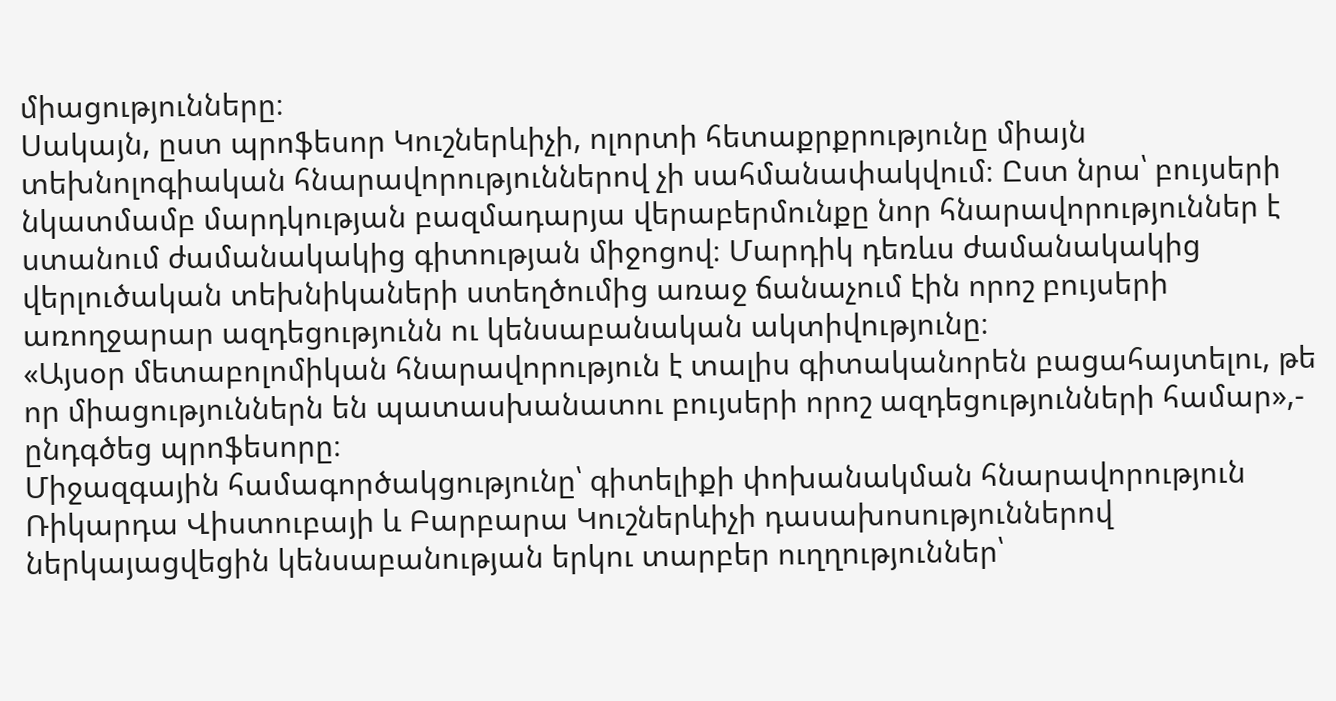միացությունները։
Սակայն, ըստ պրոֆեսոր Կուշներևիչի, ոլորտի հետաքրքրությունը միայն տեխնոլոգիական հնարավորություններով չի սահմանափակվում։ Ըստ նրա՝ բույսերի նկատմամբ մարդկության բազմադարյա վերաբերմունքը նոր հնարավորություններ է ստանում ժամանակակից գիտության միջոցով։ Մարդիկ դեռևս ժամանակակից վերլուծական տեխնիկաների ստեղծումից առաջ ճանաչում էին որոշ բույսերի առողջարար ազդեցությունն ու կենսաբանական ակտիվությունը։
«Այսօր մետաբոլոմիկան հնարավորություն է տալիս գիտականորեն բացահայտելու, թե որ միացություններն են պատասխանատու բույսերի որոշ ազդեցությունների համար»,- ընդգծեց պրոֆեսորը։
Միջազգային համագործակցությունը՝ գիտելիքի փոխանակման հնարավորություն
Ռիկարդա Վիստուբայի և Բարբարա Կուշներևիչի դասախոսություններով ներկայացվեցին կենսաբանության երկու տարբեր ուղղություններ՝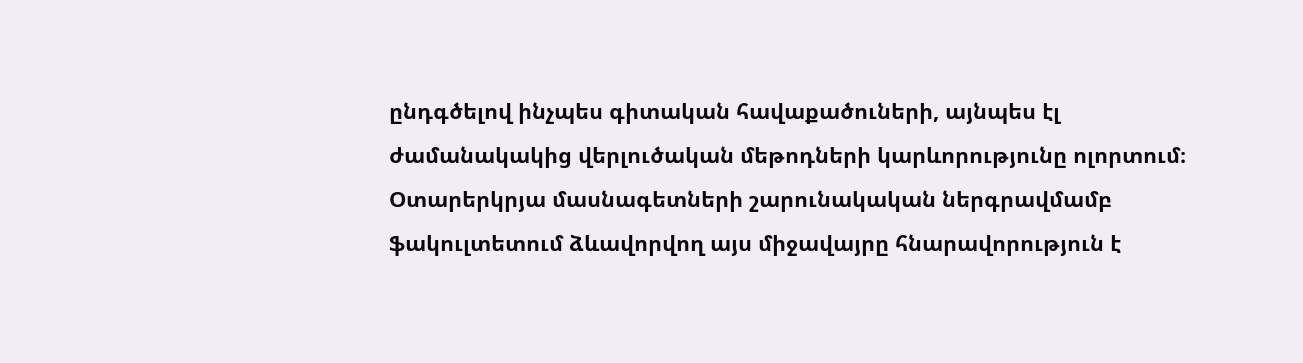ընդգծելով ինչպես գիտական հավաքածուների, այնպես էլ ժամանակակից վերլուծական մեթոդների կարևորությունը ոլորտում։
Օտարերկրյա մասնագետների շարունակական ներգրավմամբ ֆակուլտետում ձևավորվող այս միջավայրը հնարավորություն է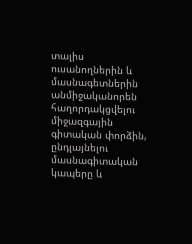տալիս ուսանողներին և մասնագետներին անմիջականորեն հաղորդակցվելու միջազգային գիտական փորձին, ընդլայնելու մասնագիտական կապերը և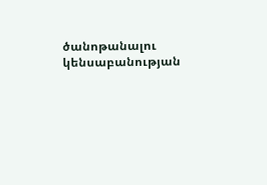ծանոթանալու կենսաբանության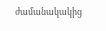ժամանակակից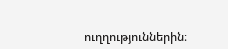ուղղություններին։